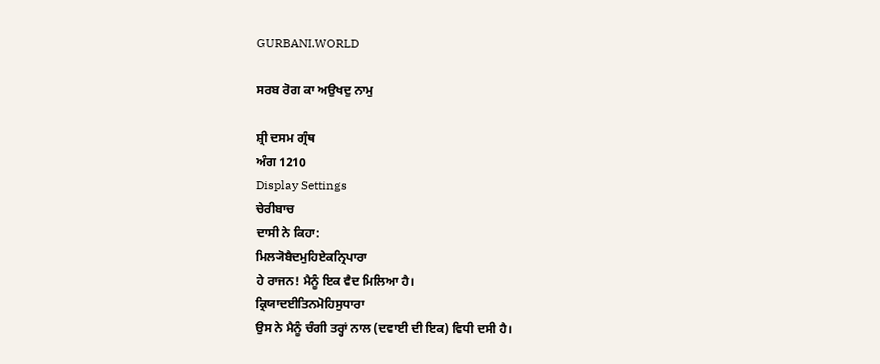GURBANI.WORLD

ਸਰਬ ਰੋਗ ਕਾ ਅਉਖਦੁ ਨਾਮੁ

ਸ਼੍ਰੀ ਦਸਮ ਗ੍ਰੰਥ
ਅੰਗ 1210
Display Settings
ਚੇਰੀਬਾਚ
ਦਾਸੀ ਨੇ ਕਿਹਾ:
ਮਿਲ੍ਯੋਬੈਦਮੁਹਿਏਕਨ੍ਰਿਪਾਰਾ
ਹੇ ਰਾਜਨ! ਮੈਨੂੰ ਇਕ ਵੈਦ ਮਿਲਿਆ ਹੈ।
ਕ੍ਰਿਯਾਦਈਤਿਨਮੋਹਿਸੁਧਾਰਾ
ਉਸ ਨੇ ਮੈਨੂੰ ਚੰਗੀ ਤਰ੍ਹਾਂ ਨਾਲ (ਦਵਾਈ ਦੀ ਇਕ) ਵਿਧੀ ਦਸੀ ਹੈ।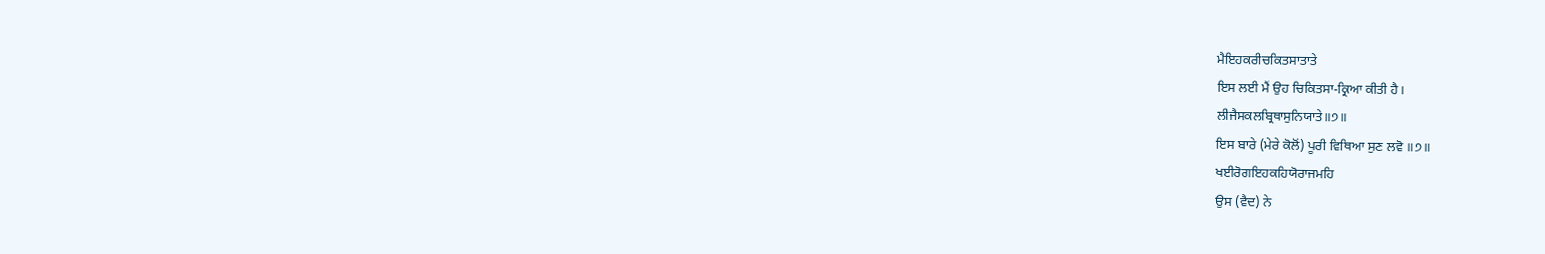ਮੈਇਹਕਰੀਚਕਿਤਸਾਤਾਤੇ
ਇਸ ਲਈ ਮੈਂ ਉਹ ਚਿਕਿਤਸਾ-ਕ੍ਰਿਆ ਕੀਤੀ ਹੈ।
ਲੀਜੈਸਕਲਬ੍ਰਿਥਾਸੁਨਿਯਾਤੇ॥੭॥
ਇਸ ਬਾਰੇ (ਮੇਰੇ ਕੋਲੋਂ) ਪੂਰੀ ਵਿਥਿਆ ਸੁਣ ਲਵੋ ॥੭॥
ਖਈਰੋਗਇਹਕਹਿਯੋਰਾਜਮਹਿ
ਉਸ (ਵੈਦ) ਨੇ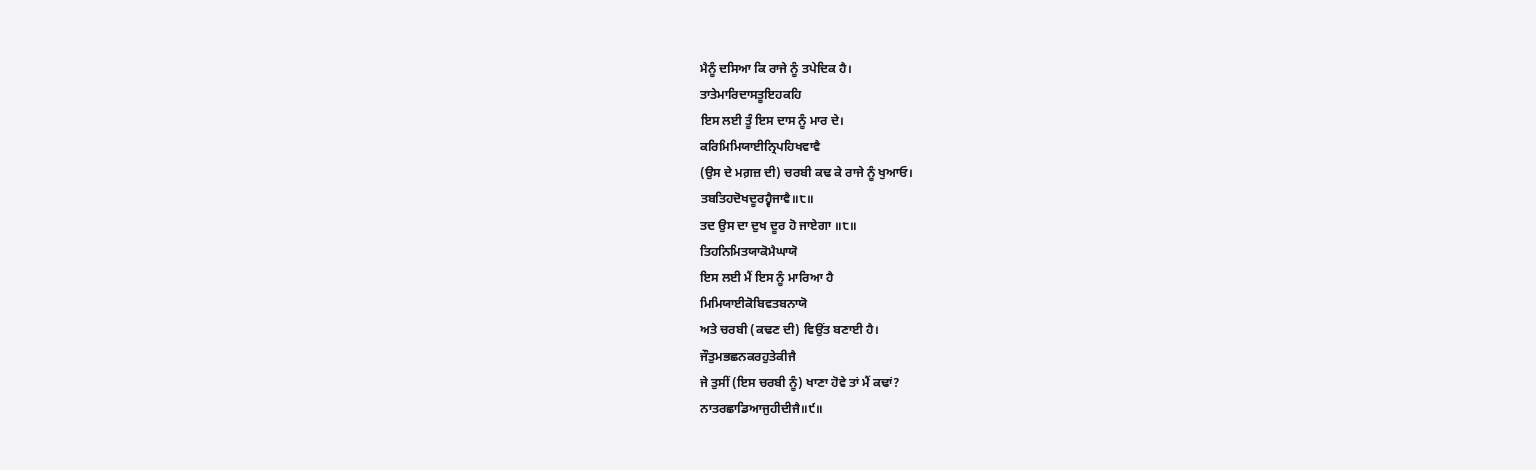ਮੈਨੂੰ ਦਸਿਆ ਕਿ ਰਾਜੇ ਨੂੰ ਤਪੇਦਿਕ ਹੈ।
ਤਾਤੇਮਾਰਿਦਾਸਤੂਇਹਕਹਿ
ਇਸ ਲਈ ਤੂੰ ਇਸ ਦਾਸ ਨੂੰ ਮਾਰ ਦੇ।
ਕਰਿਮਿਮਿਯਾਈਨ੍ਰਿਪਹਿਖਵਾਵੈ
(ਉਸ ਦੇ ਮਗ਼ਜ਼ ਦੀ) ਚਰਬੀ ਕਢ ਕੇ ਰਾਜੇ ਨੂੰ ਖੁਆਓ।
ਤਬਤਿਹਦੋਖਦੂਰਹ੍ਵੈਜਾਵੈ॥੮॥
ਤਦ ਉਸ ਦਾ ਦੁਖ ਦੂਰ ਹੋ ਜਾਏਗਾ ॥੮॥
ਤਿਹਨਿਮਿਤਯਾਕੋਮੈਘਾਯੋ
ਇਸ ਲਈ ਮੈਂ ਇਸ ਨੂੰ ਮਾਰਿਆ ਹੈ
ਮਿਮਿਯਾਈਕੋਬਿਵਤਬਨਾਯੋ
ਅਤੇ ਚਰਬੀ (ਕਢਣ ਦੀ) ਵਿਉਂਤ ਬਣਾਈ ਹੈ।
ਜੌਤੁਮਭਛਨਕਰਹੁਤੇਕੀਜੈ
ਜੇ ਤੁਸੀਂ (ਇਸ ਚਰਬੀ ਨੂੰ) ਖਾਣਾ ਹੋਵੇ ਤਾਂ ਮੈਂ ਕਢਾਂ?
ਨਾਤਰਛਾਡਿਆਜੁਹੀਦੀਜੈ॥੯॥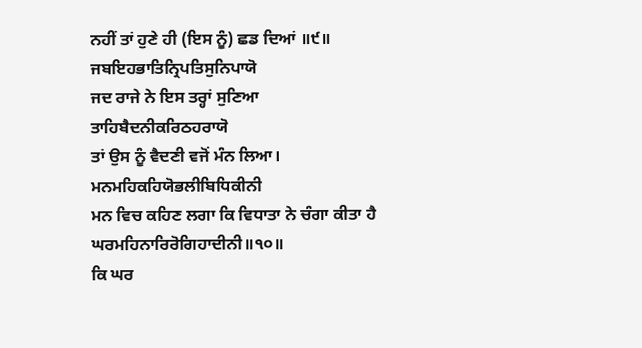ਨਹੀਂ ਤਾਂ ਹੁਣੇ ਹੀ (ਇਸ ਨੂੰ) ਛਡ ਦਿਆਂ ॥੯॥
ਜਬਇਹਭਾਤਿਨ੍ਰਿਪਤਿਸੁਨਿਪਾਯੋ
ਜਦ ਰਾਜੇ ਨੇ ਇਸ ਤਰ੍ਹਾਂ ਸੁਣਿਆ
ਤਾਹਿਬੈਦਨੀਕਰਿਠਹਰਾਯੋ
ਤਾਂ ਉਸ ਨੂੰ ਵੈਦਣੀ ਵਜੋਂ ਮੰਨ ਲਿਆ।
ਮਨਮਹਿਕਹਿਯੋਭਲੀਬਿਧਿਕੀਨੀ
ਮਨ ਵਿਚ ਕਹਿਣ ਲਗਾ ਕਿ ਵਿਧਾਤਾ ਨੇ ਚੰਗਾ ਕੀਤਾ ਹੈ
ਘਰਮਹਿਨਾਰਿਰੋਗਿਹਾਦੀਨੀ॥੧੦॥
ਕਿ ਘਰ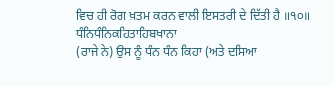ਵਿਚ ਹੀ ਰੋਗ ਖ਼ਤਮ ਕਰਨ ਵਾਲੀ ਇਸਤਰੀ ਦੇ ਦਿੱਤੀ ਹੈ ॥੧੦॥
ਧੰਨਿਧੰਨਿਕਹਿਤਾਹਿਬਖਾਨਾ
(ਰਾਜੇ ਨੇ) ਉਸ ਨੂੰ ਧੰਨ ਧੰਨ ਕਿਹਾ (ਅਤੇ ਦਸਿਆ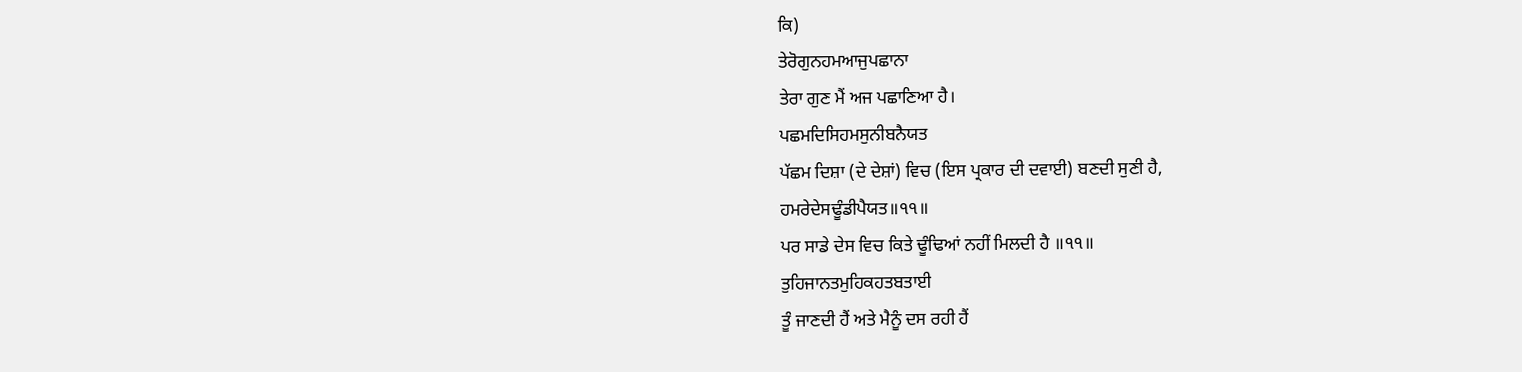ਕਿ)
ਤੇਰੋਗੁਨਹਮਆਜੁਪਛਾਨਾ
ਤੇਰਾ ਗੁਣ ਮੈਂ ਅਜ ਪਛਾਣਿਆ ਹੈ।
ਪਛਮਦਿਸਿਹਮਸੁਨੀਬਨੈਯਤ
ਪੱਛਮ ਦਿਸ਼ਾ (ਦੇ ਦੇਸ਼ਾਂ) ਵਿਚ (ਇਸ ਪ੍ਰਕਾਰ ਦੀ ਦਵਾਈ) ਬਣਦੀ ਸੁਣੀ ਹੈ,
ਹਮਰੇਦੇਸਢੂੰਡੀਪੈਯਤ॥੧੧॥
ਪਰ ਸਾਡੇ ਦੇਸ ਵਿਚ ਕਿਤੇ ਢੂੰਢਿਆਂ ਨਹੀਂ ਮਿਲਦੀ ਹੈ ॥੧੧॥
ਤੁਹਿਜਾਨਤਮੁਹਿਕਹਤਬਤਾਈ
ਤੂੰ ਜਾਣਦੀ ਹੈਂ ਅਤੇ ਮੈਨੂੰ ਦਸ ਰਹੀ ਹੈਂ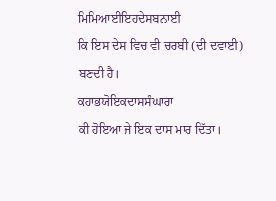ਮਿਮਿਆਈਇਹਦੇਸਬਨਾਈ
ਕਿ ਇਸ ਦੇਸ ਵਿਚ ਵੀ ਚਰਬੀ (ਦੀ ਦਵਾਈ) ਬਣਦੀ ਹੈ।
ਕਹਾਭਯੋਇਕਦਾਸਸੰਘਾਰਾ
ਕੀ ਹੋਇਆ ਜੇ ਇਕ ਦਾਸ ਮਾਰ ਦਿੱਤਾ।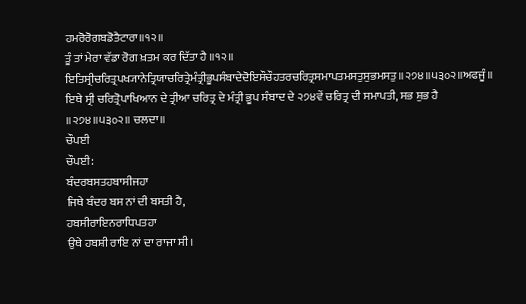ਹਮਰੋਰੋਗਬਡੋਤੈਟਾਰਾ॥੧੨॥
ਤੂੰ ਤਾਂ ਮੇਰਾ ਵੱਡਾ ਰੋਗ ਖ਼ਤਮ ਕਰ ਦਿੱਤਾ ਹੈ ॥੧੨॥
ਇਤਿਸ੍ਰੀਚਰਿਤ੍ਰਪਖ੍ਯਾਨੇਤ੍ਰਿਯਾਚਰਿਤ੍ਰੇਮੰਤ੍ਰੀਭੂਪਸੰਬਾਦੇਦੋਇਸੌਚੌਹਤਰਚਰਿਤ੍ਰਸਮਾਪਤਮਸਤੁਸੁਭਮਸਤੁ॥੨੭੪॥੫੩੦੨॥ਅਫਜੂੰ॥
ਇਥੇ ਸ੍ਰੀ ਚਰਿਤ੍ਰੋਪਾਖਿਆਨ ਦੇ ਤ੍ਰੀਆ ਚਰਿਤ੍ਰ ਦੇ ਮੰਤ੍ਰੀ ਭੂਪ ਸੰਬਾਦ ਦੇ ੨੭੪ਵੇਂ ਚਰਿਤ੍ਰ ਦੀ ਸਮਾਪਤੀ, ਸਭ ਸ਼ੁਭ ਹੈ ॥੨੭੪॥੫੩੦੨॥ ਚਲਦਾ॥
ਚੌਪਈ
ਚੌਪਈ:
ਬੰਦਰਬਸਤਹਬਾਸੀਜਹਾ
ਜਿਥੇ ਬੰਦਰ ਬਸ ਨਾਂ ਦੀ ਬਸਤੀ ਹੈ,
ਹਬਸੀਰਾਇਨਰਾਧਿਪਤਹਾ
ਉਥੇ ਹਬਸ਼ੀ ਰਾਇ ਨਾਂ ਦਾ ਰਾਜਾ ਸੀ।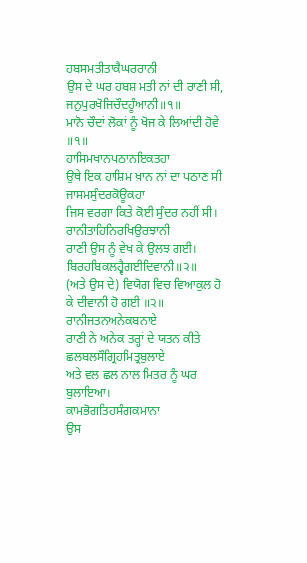ਹਬਸਮਤੀਤਾਕੈਘਰਰਾਨੀ
ਉਸ ਦੇ ਘਰ ਹਬਸ਼ ਮਤੀ ਨਾਂ ਦੀ ਰਾਣੀ ਸੀ,
ਜਨੁਪੁਰਖੋਜਿਚੌਦਹੂੰਆਨੀ॥੧॥
ਮਾਨੋ ਚੌਦਾਂ ਲੋਕਾਂ ਨੂੰ ਖੋਜ ਕੇ ਲਿਆਂਦੀ ਹੋਵੇ ॥੧॥
ਹਾਸਿਮਖਾਨਪਠਾਨਇਕਤਹਾ
ਉਥੇ ਇਕ ਹਾਸ਼ਿਮ ਖ਼ਾਨ ਨਾਂ ਦਾ ਪਠਾਣ ਸੀ
ਜਾਸਮਸੁੰਦਰਕੋਊਕਹਾ
ਜਿਸ ਵਰਗਾ ਕਿਤੇ ਕੋਈ ਸੁੰਦਰ ਨਹੀਂ ਸੀ।
ਰਾਨੀਤਾਹਿਨਿਰਖਿਉਰਝਾਨੀ
ਰਾਣੀ ਉਸ ਨੂੰ ਵੇਖ ਕੇ ਉਲਝ ਗਈ।
ਬਿਰਹਬਿਕਲਹ੍ਵੈਗਈਦਿਵਾਨੀ॥੨॥
(ਅਤੇ ਉਸ ਦੇ) ਵਿਯੋਗ ਵਿਚ ਵਿਆਕੁਲ ਹੋ ਕੇ ਦੀਵਾਨੀ ਹੋ ਗਈ ॥੨॥
ਰਾਨੀਜਤਨਅਨੇਕਬਨਾਏ
ਰਾਣੀ ਨੇ ਅਨੇਕ ਤਰ੍ਹਾਂ ਦੇ ਯਤਨ ਕੀਤੇ
ਛਲਬਲਸੌਗ੍ਰਿਹਮਿਤ੍ਰਬੁਲਾਏ
ਅਤੇ ਵਲ ਛਲ ਨਾਲ ਮਿਤਰ ਨੂੰ ਘਰ ਬੁਲਾਇਆ।
ਕਾਮਭੋਗਤਿਹਸੰਗਕਮਾਨਾ
ਉਸ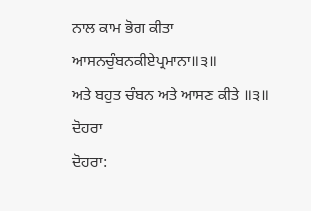ਨਾਲ ਕਾਮ ਭੋਗ ਕੀਤਾ
ਆਸਨਚੁੰਬਨਕੀਏਪ੍ਰਮਾਨਾ॥੩॥
ਅਤੇ ਬਹੁਤ ਚੰਬਨ ਅਤੇ ਆਸਣ ਕੀਤੇ ॥੩॥
ਦੋਹਰਾ
ਦੋਹਰਾ: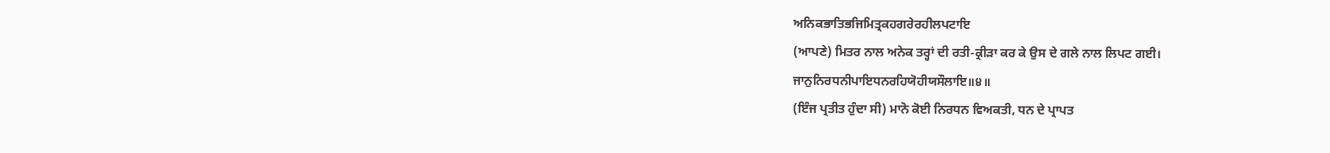ਅਨਿਕਭਾਤਿਭਜਿਮਿਤ੍ਰਕਹਗਰੇਰਹੀਲਪਟਾਇ
(ਆਪਣੇ) ਮਿਤਰ ਨਾਲ ਅਨੇਕ ਤਰ੍ਹਾਂ ਦੀ ਰਤੀ-ਕ੍ਰੀੜਾ ਕਰ ਕੇ ਉਸ ਦੇ ਗਲੇ ਨਾਲ ਲਿਪਟ ਗਈ।
ਜਾਨੁਨਿਰਧਨੀਪਾਇਧਨਰਹਿਯੋਹੀਯਸੌਲਾਇ॥੪॥
(ਇੰਜ ਪ੍ਰਤੀਤ ਹੁੰਦਾ ਸੀ) ਮਾਨੋ ਕੋਈ ਨਿਰਧਨ ਵਿਅਕਤੀ, ਧਨ ਦੇ ਪ੍ਰਾਪਤ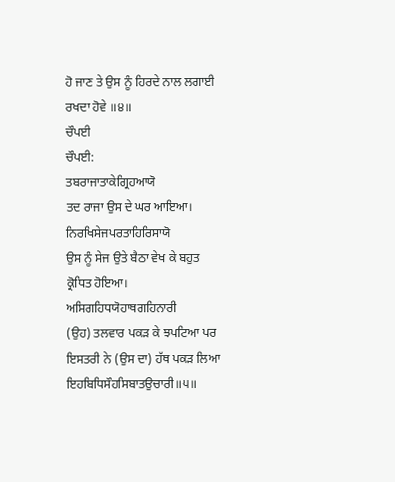ਹੋ ਜਾਣ ਤੇ ਉਸ ਨੂੰ ਹਿਰਦੇ ਨਾਲ ਲਗਾਈ ਰਖਦਾ ਹੋਵੇ ॥੪॥
ਚੌਪਈ
ਚੌਪਈ:
ਤਬਰਾਜਾਤਾਕੇਗ੍ਰਿਹਆਯੋ
ਤਦ ਰਾਜਾ ਉਸ ਦੇ ਘਰ ਆਇਆ।
ਨਿਰਖਿਸੇਜਪਰਤਾਹਿਰਿਸਾਯੋ
ਉਸ ਨੂੰ ਸੇਜ ਉਤੇ ਬੈਠਾ ਵੇਖ ਕੇ ਬਹੁਤ ਕ੍ਰੋਧਿਤ ਹੋਇਆ।
ਅਸਿਗਹਿਧਯੋਹਾਥਗਹਿਨਾਰੀ
(ਉਹ) ਤਲਵਾਰ ਪਕੜ ਕੇ ਝਪਟਿਆ ਪਰ ਇਸਤਰੀ ਨੇ (ਉਸ ਦਾ) ਹੱਥ ਪਕੜ ਲਿਆ
ਇਹਬਿਧਿਸੌਹਸਿਬਾਤਉਚਾਰੀ॥੫॥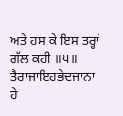ਅਤੇ ਹਸ ਕੇ ਇਸ ਤਰ੍ਹਾਂ ਗੱਲ ਕਹੀ ॥੫॥
ਤੈਰਾਜਾਇਹਭੇਦਜਾਨਾ
ਹੇ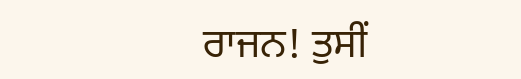ਰਾਜਨ! ਤੁਸੀਂ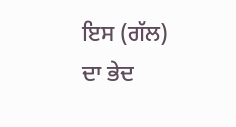ਇਸ (ਗੱਲ) ਦਾ ਭੇਦ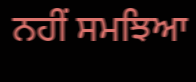ਨਹੀਂ ਸਮਝਿਆ